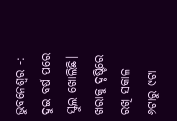ଭୁବନେଶ୍ବର -: ଦୁଇ ବର୍ଷ ପରେ ସ୍କୁଲ ଖୋଲିଛି। ଖରାକୁ ଦୃଷ୍ଟିରେ ରଖି ସକାଳ ୬ଟାରୁ ୯ଟା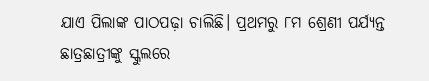ଯାଏ ପିଲାଙ୍କ ପାଠପଢ଼ା ଚାଲିଛି। ପ୍ରଥମରୁ ୮ମ ଶ୍ରେଣୀ ପର୍ଯ୍ୟନ୍ତ ଛାତ୍ରଛାତ୍ରୀଙ୍କୁ ସ୍କୁଲରେ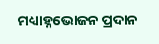ମଧ୍ୟାହ୍ନଭୋଜନ ପ୍ରଦାନ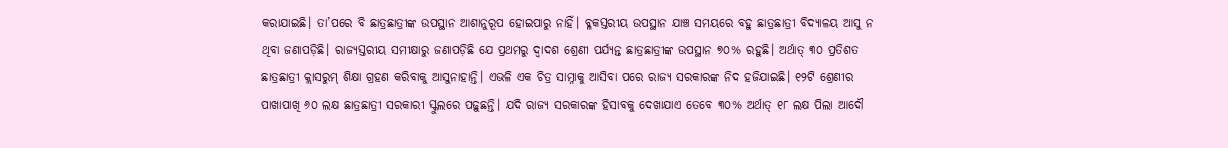କରାଯାଇଛି। ତା’ପରେ ବି ଛାତ୍ରଛାତ୍ରୀଙ୍କ ଉପସ୍ଥାନ ଆଶାନୁରୂପ ହୋଇପାରୁ ନାହିଁ। ବ୍ଳକସ୍ତରୀୟ ଉପସ୍ଥାନ ଯାଞ୍ଚ ସମୟରେ ବହୁ ଛାତ୍ରଛାତ୍ରୀ ବିଦ୍ୟାଳୟ ଆସୁ ନ ଥିବା ଜଣାପଡ଼ିଛି। ରାଜ୍ୟସ୍ତରୀୟ ସମୀକ୍ଷାରୁ ଜଣାପଡ଼ିଛି ଯେ ପ୍ରଥମରୁ ଦ୍ବାଦଶ ଶ୍ରେଣୀ ପର୍ଯ୍ୟନ୍ତ ଛାତ୍ରଛାତ୍ରୀଙ୍କ ଉପସ୍ଥାନ ୭୦% ରହୁଛି। ଅର୍ଥାତ୍ ୩୦ ପ୍ରତିଶତ ଛାତ୍ରଛାତ୍ରୀ କ୍ଲାସରୁମ୍ ଶିକ୍ଷା ଗ୍ରହଣ କରିବାକୁ ଆସୁନାହାନ୍ତି। ଏଭଳି ଏକ ଚିତ୍ର ସାମ୍ନାକୁ ଆସିବା ପରେ ରାଜ୍ୟ ସରକାରଙ୍କ ନିଦ ହଜିଯାଇଛି। ୧୨ଟି ଶ୍ରେଣୀର ପାଖାପାଖି ୬୦ ଲକ୍ଷ ଛାତ୍ରଛାତ୍ରୀ ସରକାରୀ ସ୍କୁଲରେ ପଢ଼ୁଛନ୍ତି। ଯଦି ରାଜ୍ୟ ସରକାରଙ୍କ ହିସାବକୁ ଦେଖାଯାଏ ତେବେ ୩୦% ଅର୍ଥାତ୍ ୧୮ ଲକ୍ଷ ପିଲା ଆଦୌ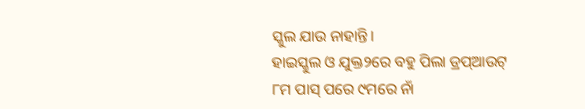ସ୍କୁଲ ଯାଉ ନାହାନ୍ତି।
ହାଇସ୍କୁଲ ଓ ଯୁକ୍ତ୨ରେ ବହୁ ପିଲା ଡ୍ରପ୍ଆଉଟ୍
୮ମ ପାସ୍ ପରେ ୯ମରେ ନାଁ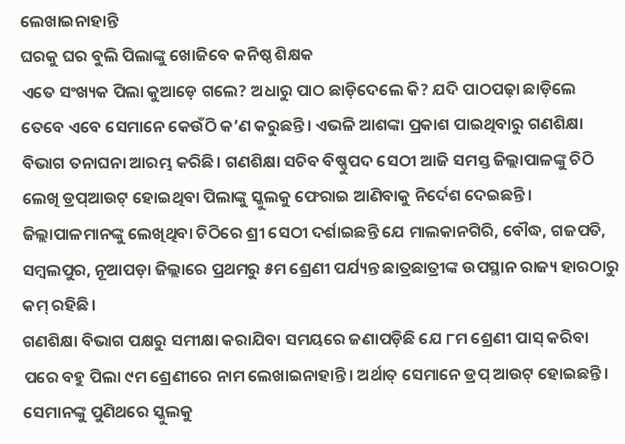ଲେଖାଇନାହାନ୍ତି
ଘରକୁ ଘର ବୁଲି ପିଲାଙ୍କୁ ଖୋଜିବେ କନିଷ୍ଠ ଶିକ୍ଷକ
ଏତେ ସଂଖ୍ୟକ ପିଲା କୁଆଡ଼େ ଗଲେ? ଅଧାରୁ ପାଠ ଛାଡ଼ିଦେଲେ କି? ଯଦି ପାଠପଢ଼ା ଛାଡ଼ିଲେ ତେବେ ଏବେ ସେମାନେ କେଉଁଠି କ’ଣ କରୁଛନ୍ତି। ଏଭଳି ଆଶଙ୍କା ପ୍ରକାଶ ପାଇଥିବାରୁ ଗଣଶିକ୍ଷା ବିଭାଗ ତନାଘନା ଆରମ୍ଭ କରିଛି। ଗଣଶିକ୍ଷା ସଚିବ ବିଷ୍ଣୁପଦ ସେଠୀ ଆଜି ସମସ୍ତ ଜିଲ୍ଲାପାଳଙ୍କୁ ଚିଠି ଲେଖି ଡ୍ରପ୍ଆଉଟ୍ ହୋଇଥିବା ପିଲାଙ୍କୁ ସ୍କୁଲକୁ ଫେରାଇ ଆଣିବାକୁ ନିର୍ଦେଶ ଦେଇଛନ୍ତି। ଜିଲ୍ଲାପାଳମାନଙ୍କୁ ଲେଖିଥିବା ଚିଠିରେ ଶ୍ରୀ ସେଠୀ ଦର୍ଶାଇଛନ୍ତି ଯେ ମାଲକାନଗିରି, ବୌଦ୍ଧ, ଗଜପତି, ସମ୍ବଲପୁର, ନୂଆପଡ଼ା ଜିଲ୍ଲାରେ ପ୍ରଥମରୁ ୫ମ ଶ୍ରେଣୀ ପର୍ଯ୍ୟନ୍ତ ଛାତ୍ରଛାତ୍ରୀଙ୍କ ଉପସ୍ଥାନ ରାଜ୍ୟ ହାରଠାରୁ କମ୍ ରହିଛି।
ଗଣଶିକ୍ଷା ବିଭାଗ ପକ୍ଷରୁ ସମୀକ୍ଷା କରାଯିବା ସମୟରେ ଜଣାପଡ଼ିଛି ଯେ ୮ମ ଶ୍ରେଣୀ ପାସ୍ କରିବା ପରେ ବହୁ ପିଲା ୯ମ ଶ୍ରେଣୀରେ ନାମ ଲେଖାଇନାହାନ୍ତି। ଅର୍ଥାତ୍ ସେମାନେ ଡ୍ରପ୍ ଆଉଟ୍ ହୋଇଛନ୍ତି। ସେମାନଙ୍କୁ ପୁଣିଥରେ ସ୍କୁଲକୁ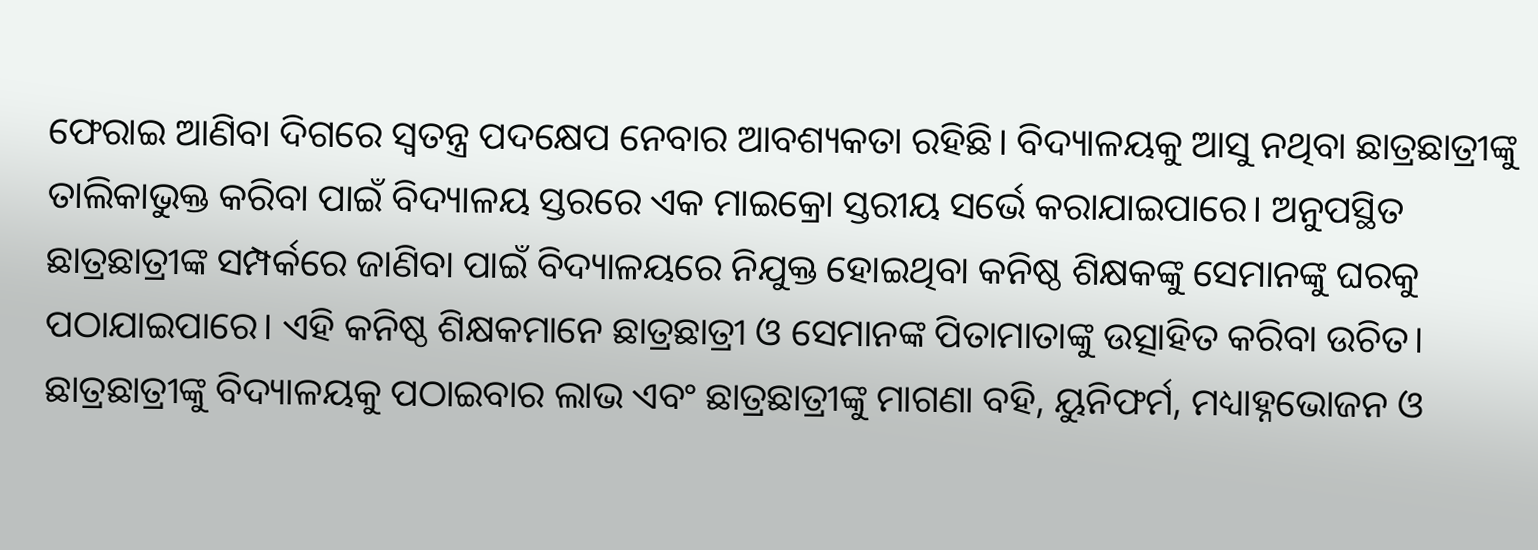ଫେରାଇ ଆଣିବା ଦିଗରେ ସ୍ବତନ୍ତ୍ର ପଦକ୍ଷେପ ନେବାର ଆବଶ୍ୟକତା ରହିଛି। ବିଦ୍ୟାଳୟକୁ ଆସୁ ନଥିବା ଛାତ୍ରଛାତ୍ରୀଙ୍କୁ ତାଲିକାଭୁକ୍ତ କରିବା ପାଇଁ ବିଦ୍ୟାଳୟ ସ୍ତରରେ ଏକ ମାଇକ୍ରୋ ସ୍ତରୀୟ ସର୍ଭେ କରାଯାଇପାରେ। ଅନୁପସ୍ଥିତ ଛାତ୍ରଛାତ୍ରୀଙ୍କ ସମ୍ପର୍କରେ ଜାଣିବା ପାଇଁ ବିଦ୍ୟାଳୟରେ ନିଯୁକ୍ତ ହୋଇଥିବା କନିଷ୍ଠ ଶିକ୍ଷକଙ୍କୁ ସେମାନଙ୍କୁ ଘରକୁ ପଠାଯାଇପାରେ। ଏହି କନିଷ୍ଠ ଶିକ୍ଷକମାନେ ଛାତ୍ରଛାତ୍ରୀ ଓ ସେମାନଙ୍କ ପିତାମାତାଙ୍କୁ ଉତ୍ସାହିତ କରିବା ଉଚିତ। ଛାତ୍ରଛାତ୍ରୀଙ୍କୁ ବିଦ୍ୟାଳୟକୁ ପଠାଇବାର ଲାଭ ଏବଂ ଛାତ୍ରଛାତ୍ରୀଙ୍କୁ ମାଗଣା ବହି, ୟୁନିଫର୍ମ, ମଧ୍ୟାହ୍ନଭୋଜନ ଓ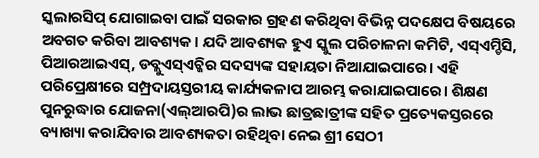ସ୍କଲାରସିପ୍ ଯୋଗାଇବା ପାଇଁ ସରକାର ଗ୍ରହଣ କରିଥିବା ବିଭିନ୍ନ ପଦକ୍ଷେପ ବିଷୟରେ ଅବଗତ କରିବା ଆବଶ୍ୟକ। ଯଦି ଆବଶ୍ୟକ ହୁଏ ସ୍କୁଲ ପରିଚାଳନା କମିଟି, ଏସ୍ଏମ୍ଡିସି, ପିଆରଆଇଏସ୍, ଡବ୍ଲୁଏସ୍ଏଚ୍ଜିର ସଦସ୍ୟଙ୍କ ସହାୟତା ନିଆଯାଇପାରେ। ଏହି ପରିପ୍ରେକ୍ଷୀରେ ସମ୍ପ୍ରଦାୟସ୍ତରୀୟ କାର୍ଯ୍ୟକଳାପ ଆରମ୍ଭ କରାଯାଇପାରେ। ଶିକ୍ଷଣ ପୁନରୁଦ୍ଧାର ଯୋଜନା(ଏଲ୍ଆରପି)ର ଲାଭ ଛାତ୍ରଛାତ୍ରୀଙ୍କ ସହିତ ପ୍ରତ୍ୟେକସ୍ତରରେ ବ୍ୟାଖ୍ୟା କରାଯିବାର ଆବଶ୍ୟକତା ରହିଥିବା ନେଇ ଶ୍ରୀ ସେଠୀ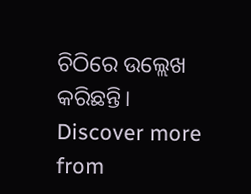ଚିଠିରେ ଉଲ୍ଲେଖ କରିଛନ୍ତି।
Discover more from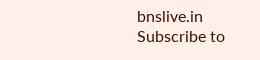bnslive.in
Subscribe to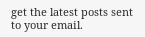get the latest posts sent to your email.